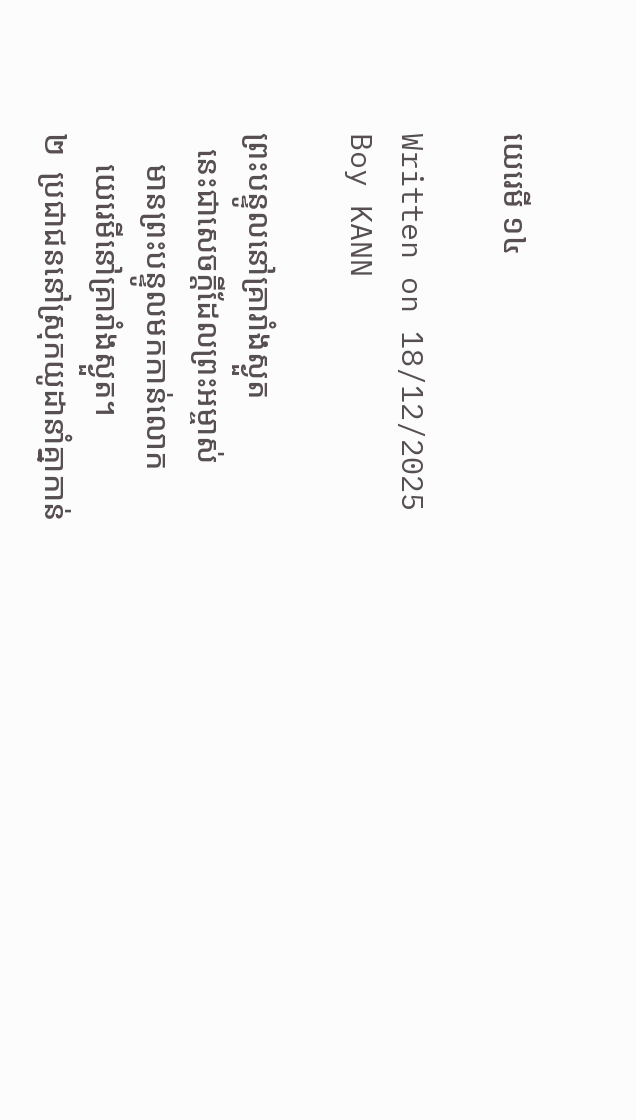យេរេមី ១៤

Written on 18/12/2025
Boy KANN

ព្រះ‌បន្ទូលនៅគ្រា‌រាំងស្ងួត
  នេះជាសេចក្ដីដែលព្រះ‌អម្ចាស់
    មានព្រះ‌បន្ទូលមកកាន់លោក
    យេរេមីនៅគ្រា‌រាំងស្ងួត។
២  ប្រជាជននៅស្រុកយូដានាំគ្នាកាន់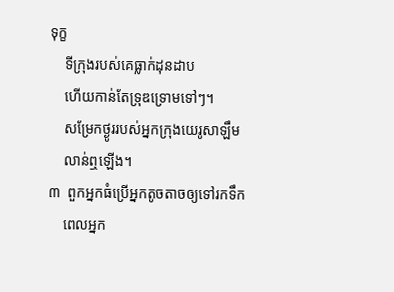ទុក្ខ
    ទីក្រុងរបស់គេធ្លាក់ដុន‌ដាប
    ហើយកាន់តែទ្រុឌ‌ទ្រោមទៅៗ។
    សម្រែកថ្ងូររបស់អ្នកក្រុងយេរូ‌សាឡឹម
    លាន់ឮឡើង។
៣  ពួកអ្នកធំប្រើអ្នកតូច‌តាចឲ្យទៅរកទឹក
    ពេលអ្នក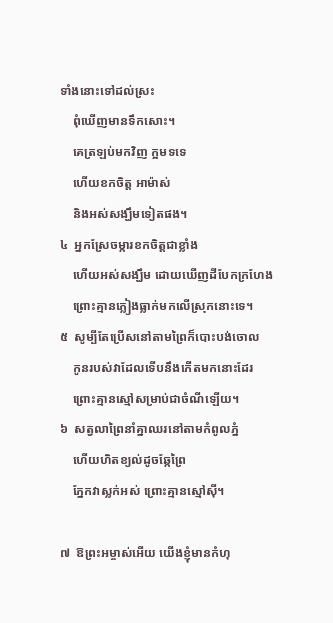ទាំងនោះទៅដល់ស្រះ
    ពុំឃើញមានទឹកសោះ។
    គេត្រឡប់មកវិញ ក្អមទទេ
    ហើយខកចិត្ត អាម៉ាស់
    និងអស់សង្ឃឹមទៀតផង។
៤  អ្នកស្រែចម្ការខកចិត្តជាខ្លាំង
    ហើយអស់សង្ឃឹម ដោយឃើញដីបែកក្រហែង
    ព្រោះគ្មានភ្លៀងធ្លាក់មកលើស្រុកនោះទេ។
៥  សូម្បីតែប្រើសនៅតាមព្រៃក៏បោះបង់ចោល
    កូនរបស់វាដែលទើបនឹងកើតមកនោះដែរ
    ព្រោះគ្មានស្មៅសម្រាប់ជាចំណីឡើយ។
៦  សត្វលាព្រៃនាំគ្នាឈរនៅតាមកំពូលភ្នំ
    ហើយហិតខ្យល់ដូចឆ្កែព្រៃ
    ភ្នែកវាស្លក់អស់ ព្រោះគ្មានស្មៅស៊ី។

៧  ឱព្រះ‌អម្ចាស់អើយ យើងខ្ញុំមានកំហុ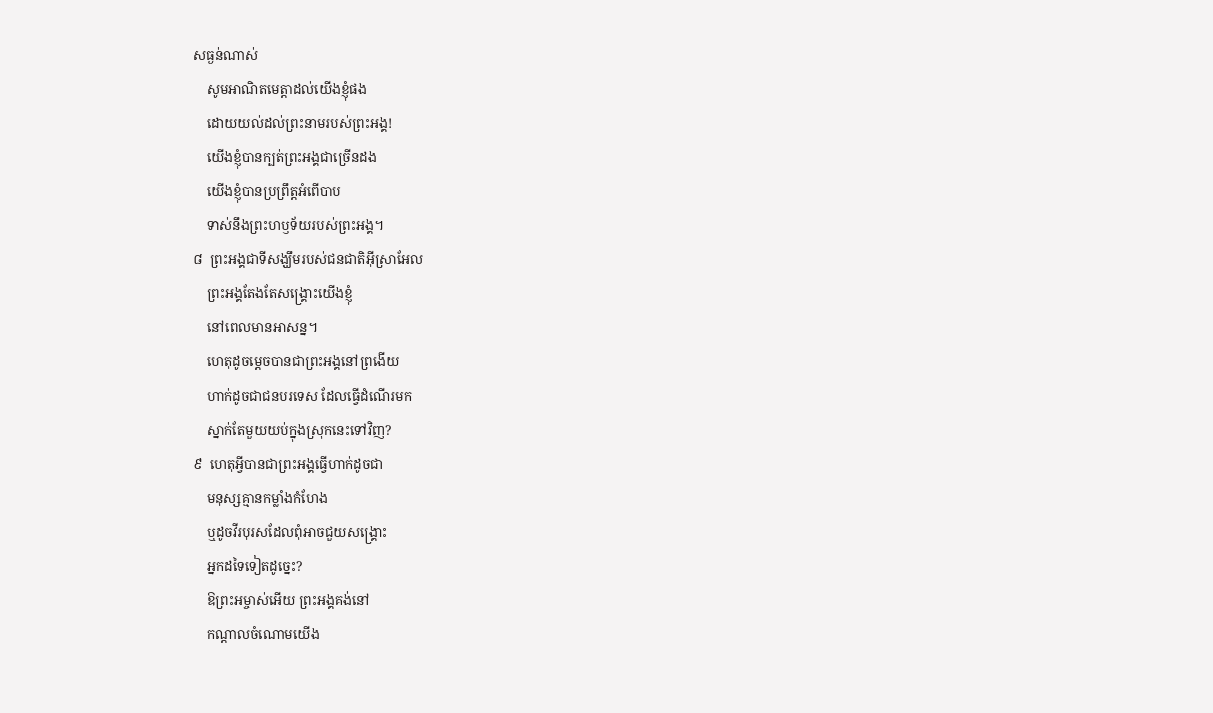សធ្ងន់ណាស់
    សូមអាណិតមេត្តាដល់យើងខ្ញុំផង
    ដោយយល់ដល់ព្រះ‌នាមរបស់ព្រះ‌អង្គ!
    យើងខ្ញុំបានក្បត់ព្រះ‌អង្គជាច្រើនដង
    យើងខ្ញុំបានប្រព្រឹត្តអំពើបាប
    ទាស់នឹងព្រះ‌ហឫទ័យរបស់ព្រះ‌អង្គ។
៨  ព្រះ‌អង្គជាទីសង្ឃឹមរបស់ជនជាតិអ៊ីស្រា‌អែល
    ព្រះ‌អង្គតែង‌តែសង្គ្រោះយើងខ្ញុំ
    នៅពេលមានអាសន្ន។
    ហេតុដូចម្ដេចបានជាព្រះ‌អង្គនៅព្រងើយ
    ហាក់ដូចជាជនបរទេស ដែលធ្វើដំណើរមក
    ស្នាក់តែមួយយប់ក្នុងស្រុកនេះទៅវិញ?
៩  ហេតុអ្វីបានជាព្រះ‌អង្គធ្វើហាក់ដូចជា
    មនុស្សគ្មានកម្លាំងកំហែង
    ឬដូចវីរ‌បុរសដែលពុំអាចជួយសង្គ្រោះ
    អ្នកដទៃទៀតដូច្នេះ?
    ឱព្រះ‌អម្ចាស់អើយ ព្រះ‌អង្គគង់នៅ
    កណ្ដាលចំណោមយើង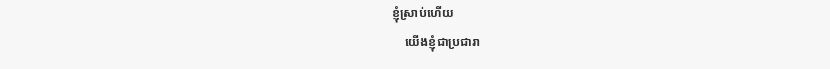ខ្ញុំស្រាប់ហើយ
    យើងខ្ញុំជាប្រជា‌រា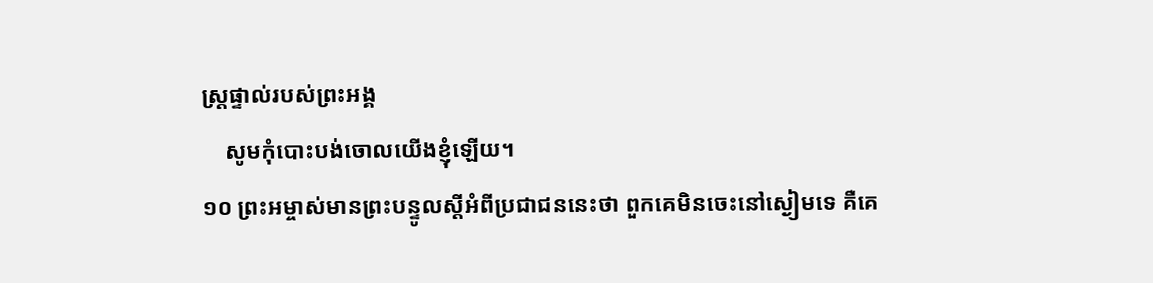ស្ដ្រផ្ទាល់របស់ព្រះ‌អង្គ
    សូមកុំបោះបង់ចោលយើងខ្ញុំឡើយ។
១០ ព្រះ‌អម្ចាស់មានព្រះ‌បន្ទូលស្តីអំពីប្រជាជននេះថា ពួកគេមិនចេះនៅស្ងៀមទេ គឺគេ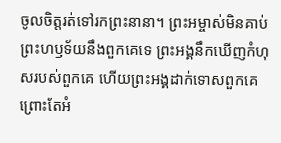ចូលចិត្តរត់ទៅរកព្រះនានា។ ព្រះ‌អម្ចាស់មិនគាប់ព្រះ‌ហឫទ័យនឹងពួកគេទេ ព្រះ‌អង្គនឹកឃើញកំហុសរបស់ពួកគេ ហើយព្រះ‌អង្គដាក់ទោសពួកគេ ព្រោះតែអំ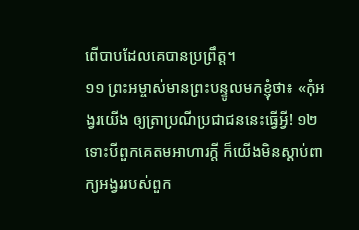ពើបាបដែលគេបានប្រព្រឹត្ត។
១១ ព្រះ‌អម្ចាស់មានព្រះ‌បន្ទូលមកខ្ញុំថា៖ «កុំអង្វរយើង ឲ្យត្រាប្រណីប្រជាជននេះធ្វើអ្វី! ១២ ទោះបីពួកគេតមអាហារក្តី ក៏យើងមិនស្ដាប់ពាក្យអង្វររបស់ពួក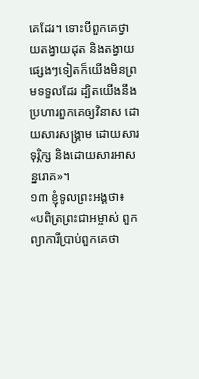គេដែរ។ ទោះបីពួកគេថ្វាយតង្វាយដុត និងតង្វាយផ្សេងៗទៀតក៏យើងមិនព្រមទទួលដែរ ដ្បិតយើងនឹងប្រហារពួកគេឲ្យវិនាស ដោយ‌សារសង្គ្រាម ដោយ‌សារទុរ្ភិក្ស និងដោយ‌សារអាសន្ន‌រោគ»។
១៣ ខ្ញុំទូលព្រះ‌អង្គថា៖ «បពិត្រព្រះ‌ជា‌អម្ចាស់ ពួកព្យាការីប្រាប់ពួកគេថា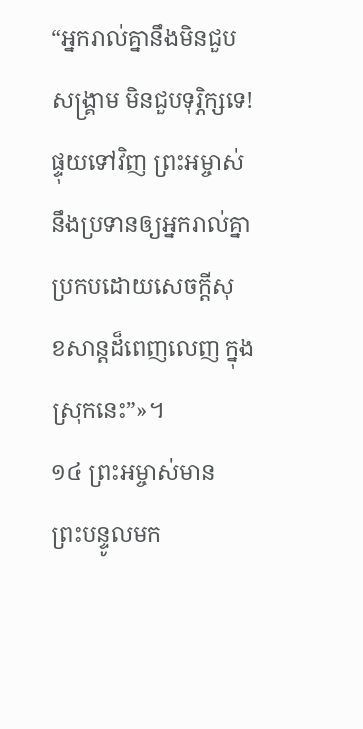“អ្នករាល់គ្នានឹងមិនជួបសង្គ្រាម មិនជួបទុរ្ភិក្សទេ! ផ្ទុយទៅវិញ ព្រះ‌អម្ចាស់នឹងប្រទានឲ្យអ្នករាល់គ្នាប្រកបដោយសេចក្ដីសុខ‌សាន្តដ៏ពេញ‌លេញ ក្នុងស្រុកនេះ”»។
១៤ ព្រះ‌អម្ចាស់មានព្រះ‌បន្ទូលមក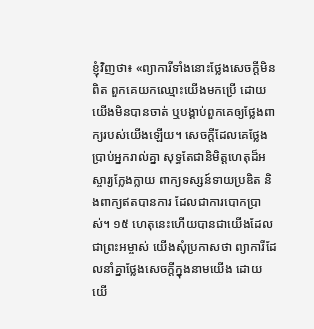ខ្ញុំវិញថា៖ «ព្យាការីទាំងនោះថ្លែងសេចក្ដីមិនពិត ពួកគេយកឈ្មោះយើងមកប្រើ ដោយយើងមិនបានចាត់ ឬបង្គាប់ពួកគេឲ្យថ្លែងពាក្យរបស់យើងឡើយ។ សេចក្ដីដែលគេថ្លែងប្រាប់អ្នករាល់គ្នា សុទ្ធតែជានិមិត្ត‌ហេតុដ៏អស្ចារ្យក្លែង‌ក្លាយ ពាក្យទស្សន៍‌ទាយប្រឌិត និងពាក្យឥតបានការ ដែលជាការបោកប្រាស់។ ១៥ ហេតុនេះហើយបានជាយើងដែលជាព្រះ‌អម្ចាស់ យើងសុំប្រកាសថា ព្យាការីដែលនាំគ្នាថ្លែងសេចក្ដីក្នុងនាមយើង ដោយយើ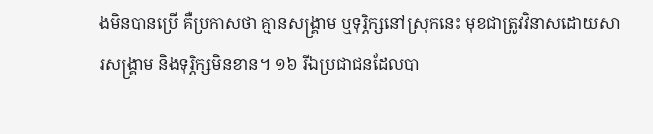ងមិនបានប្រើ គឺប្រកាសថា គ្មានសង្គ្រាម ឬទុរ្ភិក្សនៅស្រុកនេះ មុខជាត្រូវវិនាសដោយ‌សារសង្គ្រាម និងទុរ្ភិក្សមិនខាន។ ១៦ រីឯប្រជាជនដែលបា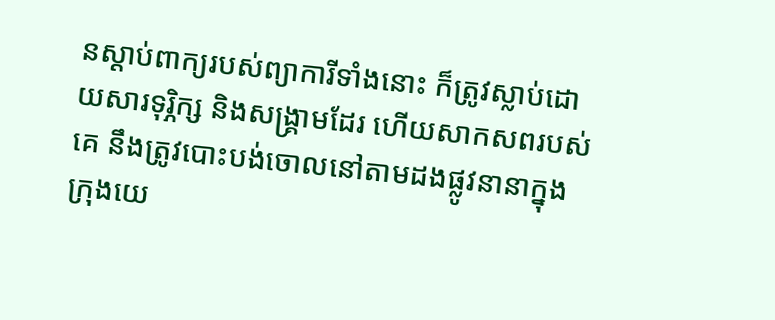នស្ដាប់ពាក្យរបស់ព្យាការីទាំងនោះ ក៏ត្រូវស្លាប់ដោយ‌សារទុរ្ភិក្ស និងសង្គ្រាមដែរ ហើយសាក‌សពរបស់គេ នឹងត្រូវបោះបង់ចោលនៅតាមដងផ្លូវនានាក្នុងក្រុងយេ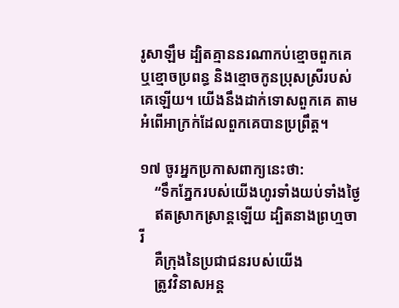រូ‌សាឡឹម ដ្បិតគ្មាននរណាកប់ខ្មោចពួកគេ ឬខ្មោចប្រពន្ធ និងខ្មោចកូនប្រុសស្រីរបស់គេឡើយ។ យើងនឹងដាក់ទោសពួកគេ តាមអំពើអាក្រក់ដែលពួកគេបានប្រព្រឹត្ត។

១៧ ចូរអ្នកប្រកាសពាក្យនេះថា:
    “ទឹកភ្នែករបស់យើងហូរទាំងយប់ទាំងថ្ងៃ
    ឥតស្រាក‌ស្រាន្តឡើយ ដ្បិតនាងព្រហ្មចារី
    គឺក្រុងនៃប្រជាជនរបស់យើង
    ត្រូវវិនាសអន្ត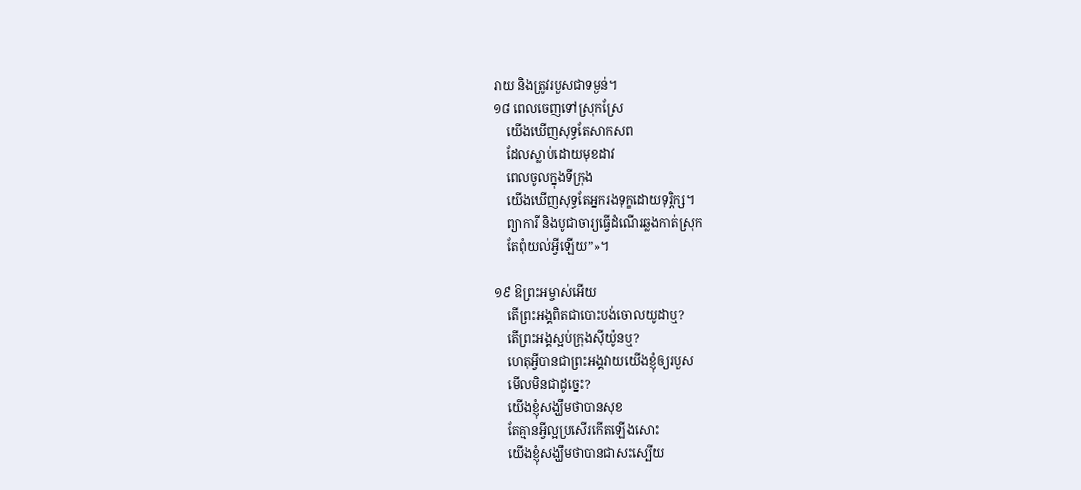រាយ និងត្រូវរបួសជាទម្ងន់។
១៨ ពេលចេញទៅស្រុកស្រែ
    យើងឃើញសុទ្ធតែសាក‌សព
    ដែលស្លាប់ដោយមុខដាវ
    ពេលចូលក្នុងទីក្រុង
    យើងឃើញសុទ្ធតែអ្នករងទុក្ខដោយទុរ្ភិក្ស។
    ព្យាការី និងបូជា‌ចារ្យធ្វើដំណើរឆ្លងកាត់ស្រុក
    តែពុំយល់អ្វីឡើយ”»។

១៩ ឱព្រះ‌អម្ចាស់អើយ
    តើព្រះ‌អង្គពិតជាបោះបង់ចោលយូដាឬ?
    តើព្រះ‌អង្គស្អប់ក្រុងស៊ីយ៉ូនឬ?
    ហេតុអ្វីបានជាព្រះ‌អង្គវាយយើងខ្ញុំឲ្យរបួស
    មើលមិនជាដូច្នេះ?
    យើងខ្ញុំសង្ឃឹមថាបានសុខ
    តែគ្មានអ្វីល្អប្រសើរកើតឡើងសោះ
    យើងខ្ញុំសង្ឃឹមថាបានជាសះ‌ស្បើយ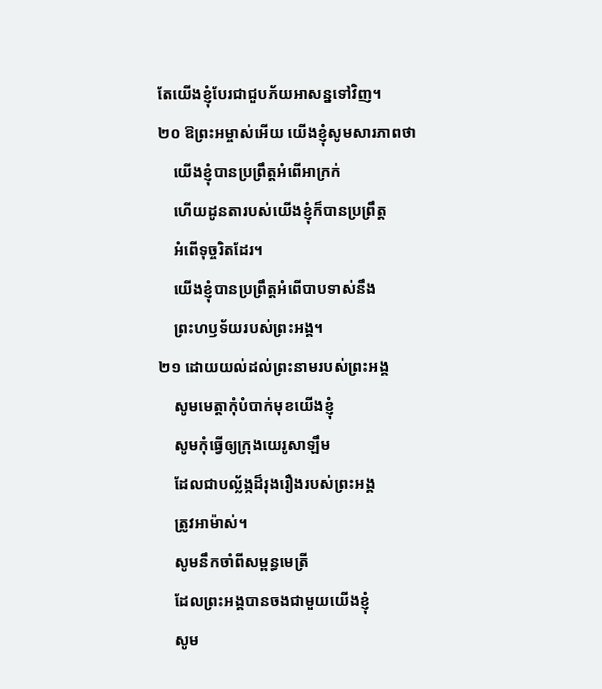តែយើងខ្ញុំបែរជាជួបភ័យអាសន្នទៅវិញ។
២០ ឱព្រះ‌អម្ចាស់អើយ យើងខ្ញុំសូមសារភាពថា
    យើងខ្ញុំបានប្រព្រឹត្តអំពើអាក្រក់
    ហើយដូន‌តារបស់យើងខ្ញុំក៏បានប្រព្រឹត្ត
    អំពើទុច្ចរិតដែរ។
    យើងខ្ញុំបានប្រព្រឹត្តអំពើបាបទាស់នឹង
    ព្រះ‌ហឫទ័យរបស់ព្រះ‌អង្គ។
២១ ដោយយល់ដល់ព្រះ‌នាមរបស់ព្រះ‌អង្គ
    សូមមេត្តាកុំបំបាក់មុខយើងខ្ញុំ
    សូមកុំធ្វើឲ្យក្រុងយេរូ‌សាឡឹម
    ដែលជាបល្ល័ង្កដ៏រុង‌រឿងរបស់ព្រះ‌អង្គ
    ត្រូវអាម៉ាស់។
    សូមនឹកចាំពីសម្ពន្ធ‌មេត្រី
    ដែលព្រះ‌អង្គបានចងជាមួយយើងខ្ញុំ
    សូម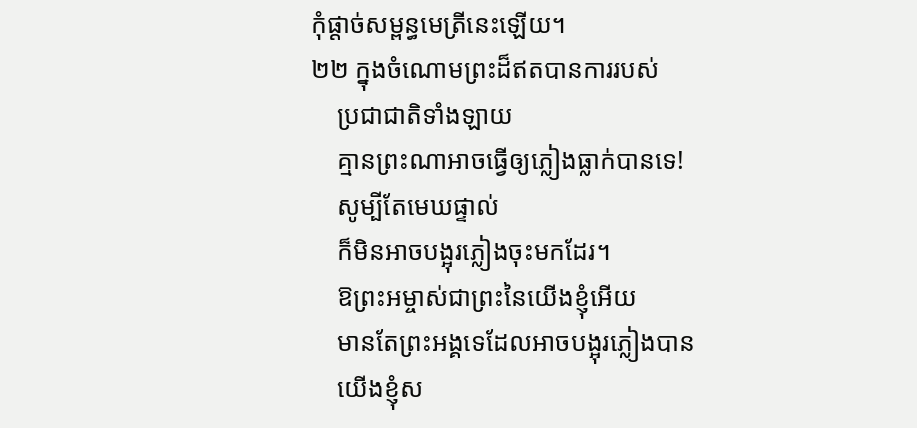កុំផ្ដាច់សម្ពន្ធ‌មេត្រីនេះឡើយ។
២២ ក្នុងចំណោមព្រះដ៏ឥតបានការរបស់
    ប្រជា‌ជាតិទាំង‌ឡាយ
    គ្មានព្រះណាអាចធ្វើឲ្យភ្លៀងធ្លាក់បានទេ!
    សូម្បីតែមេឃផ្ទាល់
    ក៏មិនអាចបង្អុរភ្លៀងចុះមកដែរ។
    ឱព្រះ‌អម្ចាស់ជាព្រះនៃយើងខ្ញុំអើយ
    មានតែព្រះ‌អង្គទេដែលអាចបង្អុរភ្លៀងបាន
    យើងខ្ញុំស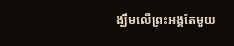ង្ឃឹមលើព្រះ‌អង្គតែមួយ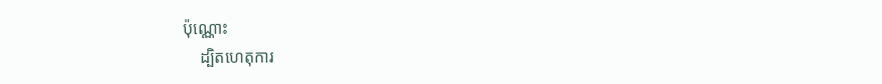ប៉ុណ្ណោះ
    ដ្បិតហេតុ‌ការ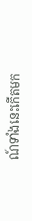ណ៍ទាំងនេះកើតមក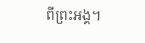ពីព្រះ‌អង្គ។